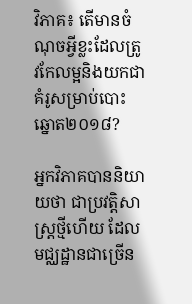វិភាគ៖ តើមានចំណុចអ្វីខ្លះដែលត្រូវកែលម្អនិងយកជាគំរូសម្រាប់បោះឆ្នោត២០១៨?

អ្នកវិភាគបាននិយាយថា ជាប្រវត្តិសាស្ត្រថ្មីហើយ ដែលមជ្ឈដ្ឋានជាច្រើន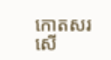កោតសរសើ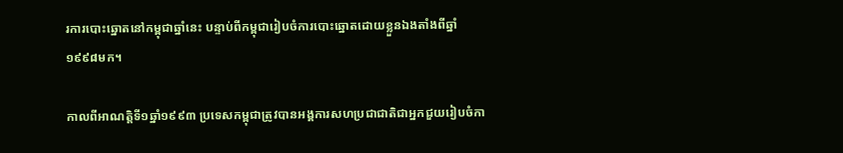រការបោះឆ្នោតនៅកម្ពុជាឆ្នាំនេះ បន្ទាប់ពីកម្ពុជារៀបចំការបោះឆ្នោតដោយខ្លួនឯងតាំងពីឆ្នាំ១៩៩៨មក។

កាលពីអាណត្តិទី១ឆ្នាំ១៩៩៣ ប្រទេសកម្ពុជាត្រូវបានអង្គការសហប្រជាជាតិជាអ្នកជួយរៀបចំកា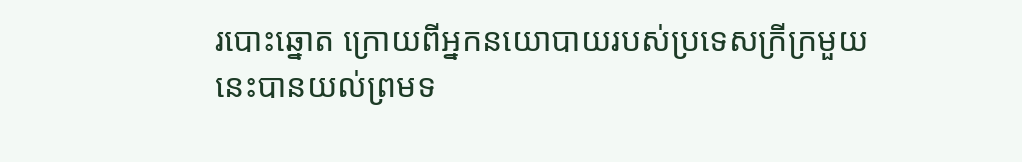របោះឆ្នោត ក្រោយពីអ្នកនយោបាយរបស់ប្រទេសក្រីក្រមួយនេះបានយល់ព្រមទ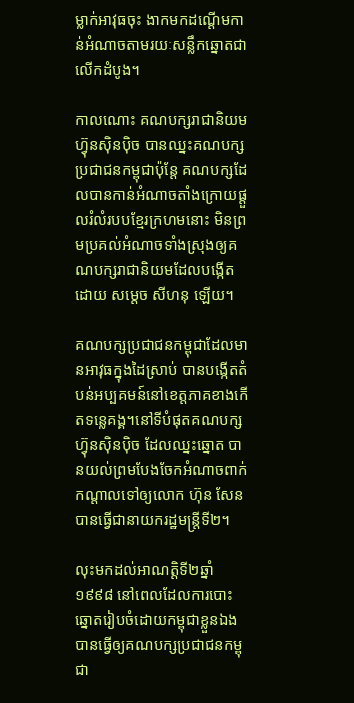ម្លាក់អាវុធចុះ ងាកមកដណ្តើមកាន់អំណាចតាមរយៈសន្លឹកឆ្នោតជាលើកដំបូង។

កាលណោះ គណបក្សរាជានិយមហ្វ៊ុនស៊ិនប៉ិច បានឈ្នះគណបក្សប្រជាជនកម្ពុជាប៉ុន្តែ គណបក្សដែលបានកាន់អំណាចតាំងក្រោយផ្តួលរំលំរបបខ្មែរក្រហមនោះ មិនព្រមប្រគល់អំណាចទាំងស្រុងឲ្យគណបក្សរាជានិយមដែលបង្កើតដោយ សម្តេច សីហនុ ឡើយ។

គណបក្សប្រជាជនកម្ពុជាដែលមានអាវុធក្នុងដៃស្រាប់ បានបង្កើតតំបន់អប្បគមន៍នៅខេត្តភាគខាងកើតទន្លេគង្គ។នៅទីបំផុតគណបក្សហ្វ៊ុនស៊ិនប៉ិច ដែលឈ្នះឆ្នោត បានយល់ព្រមបែងចែកអំណាចពាក់កណ្តាលទៅឲ្យលោក ហ៊ុន សែន បានធ្វើជានាយករដ្ឋមន្រ្តីទី២។

លុះមកដល់អាណត្តិទី២ឆ្នាំ១៩៩៨ នៅពេលដែលការបោះឆ្នោតរៀបចំដោយកម្ពុជាខ្លួនឯង បានធ្វើឲ្យគណបក្សប្រជាជនកម្ពុជា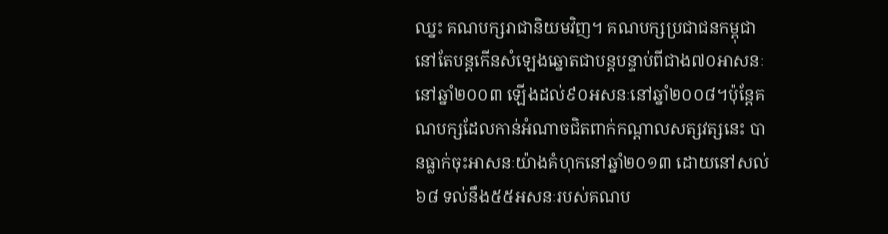ឈ្នះ គណបក្សរាជានិយមវិញ។ គណបក្សប្រជាជនកម្ពុជានៅតែបន្តកើនសំឡេងឆ្នោតជាបន្តបន្ទាប់ពីជាង៧០អាសនៈនៅឆ្នាំ២០០៣ ឡើងដល់៩០អសនៈនៅឆ្នាំ២០០៨។ប៉ុន្តែគណបក្សដែលកាន់អំណាចជិតពាក់កណ្តាលសត្សវត្សនេះ បានធ្លាក់ចុះអាសនៈយ៉ាងគំហុកនៅឆ្នាំ២០១៣ ដោយនៅសល់៦៨ ទល់នឹង៥៥អសនៈរបស់គណប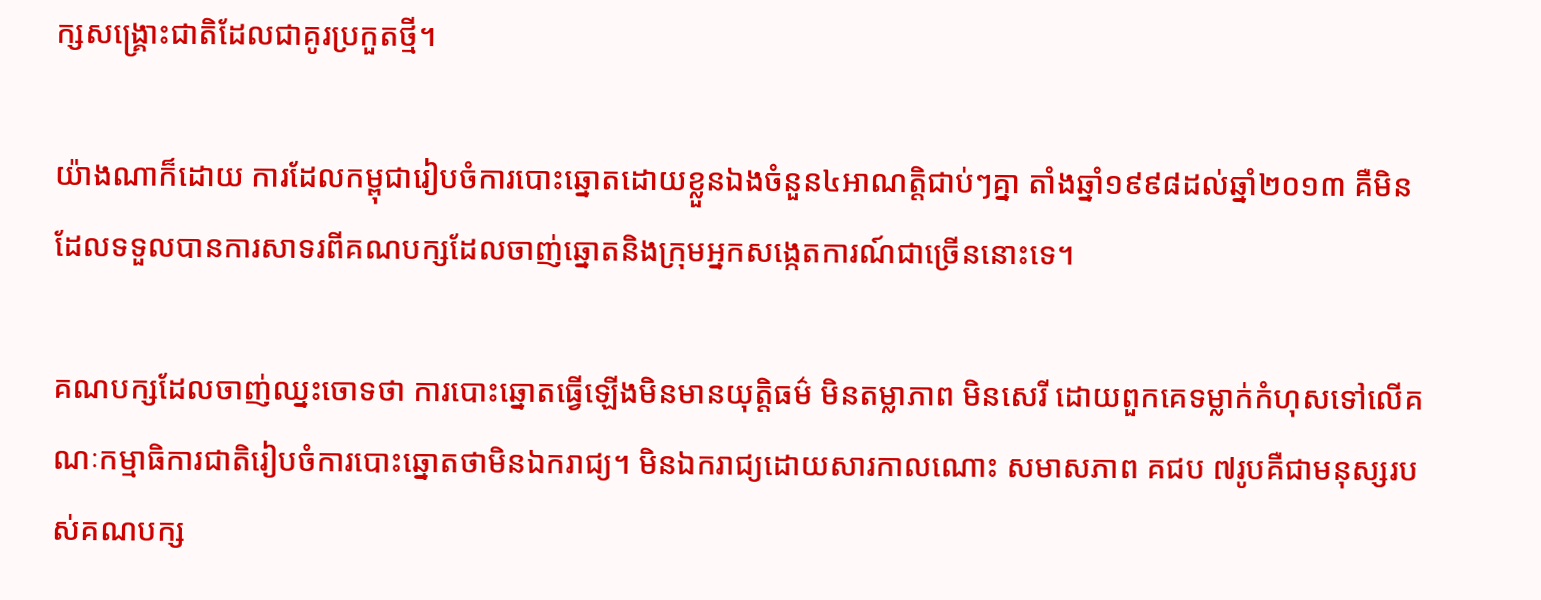ក្សសង្រ្គោះជាតិដែលជាគូរប្រកួតថ្មី។

យ៉ាងណាក៏ដោយ ការដែលកម្ពុជារៀបចំការបោះឆ្នោតដោយខ្លួនឯងចំនួន៤អាណត្តិជាប់ៗគ្នា តាំងឆ្នាំ១៩៩៨ដល់ឆ្នាំ២០១៣ គឺមិនដែលទទួលបានការសាទរពីគណបក្សដែលចាញ់ឆ្នោតនិងក្រុមអ្នកសង្កេតការណ៍ជាច្រើននោះទេ។

គណបក្សដែលចាញ់ឈ្នះចោទថា ការបោះឆ្នោតធ្វើឡើងមិនមានយុត្តិធម៌ មិនតម្លាភាព មិនសេរី ដោយពួកគេទម្លាក់កំហុសទៅលើគណៈកម្មាធិការជាតិរៀបចំការបោះឆ្នោតថាមិនឯករាជ្យ។ មិនឯករាជ្យដោយសារកាលណោះ សមាសភាព គជប ៧រូបគឺជាមនុស្សរបស់គណបក្ស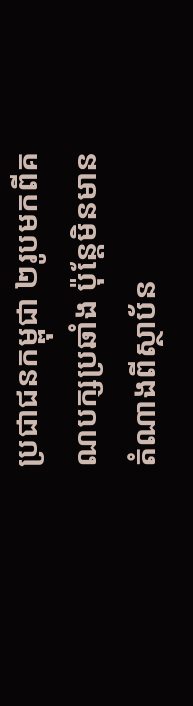ប្រជាជនកម្ពុជា ២រូបមកពីគណបក្សប្រឆាំង ប៉ុន្តែមិនមានតំណាងពីស្ថាប័ន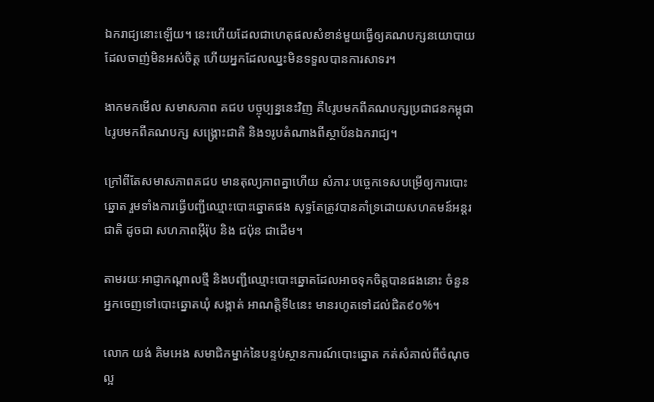ឯករាជ្យនោះឡើយ។ នេះហើយដែលជាហេតុផលសំខាន់មួយធ្វើឲ្យគណបក្សនយោបាយដែលចាញ់មិនអស់ចិត្ត ហើយអ្នកដែលឈ្នះមិនទទួលបានការសាទរ។

ងាកមកមើល សមាសភាព គជប បច្ចុប្បន្ននេះវិញ គឺ៤រូបមកពីគណបក្សប្រជាជនកម្ពុជា ៤រូបមកពីគណបក្ស សង្រ្គោះជាតិ និង១រូបតំណាងពីស្ថាប័នឯករាជ្យ។

ក្រៅពីតែសមាសភាពគជប មានតុល្យភាពគ្នាហើយ សំភារៈបច្ចេកទេសបម្រើឲ្យការបោះឆ្នោត រួមទាំងការធ្វើបញ្ជីឈ្មោះបោះឆ្នោតផង សុទ្ធតែត្រូវបានគាំទ្រដោយសហគមន៍អន្តរជាតិ ដូចជា សហភាពអ៊ឺរ៉ុប និង ជប៉ុន ជាដើម។

តាមរយៈអាជ្ញាកណ្តាលថ្មី និងបញ្ជីឈ្មោះបោះឆ្នោតដែលអាចទុកចិត្តបានផងនោះ ចំនួនអ្នកចេញទៅបោះឆ្នោតឃុំ សង្កាត់ អាណត្តិទី៤នេះ មានរហូតទៅដល់ជិត៩០%។

លោក យង់ គិមអេង សមាជិកម្នាក់នៃបន្ទប់ស្ថានការណ៍បោះឆ្នោត កត់សំគាល់ពីចំណុចល្អ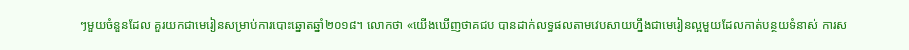ៗមួយចំនួនដែល គួរយកជាមេរៀនសម្រាប់ការបោះឆ្នោតឆ្នាំ២០១៨។ លោកថា «យើងឃើញថាគជប បានដាក់លទ្ធផលតាមវេបសាយហ្នឹងជាមេរៀនល្អមួយដែលកាត់បន្ថយទំនាស់ ការស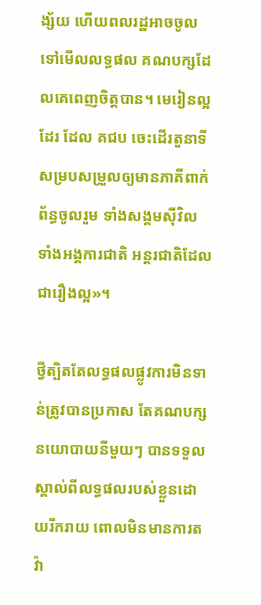ង្ស័យ ហើយពលរដ្ឋអាចចូលទៅមើលលទ្ធផល គណបក្សដែលគេពេញចិត្តបាន។ មេរៀនល្អដែរ ដែល គជប ចេះដើរតួនាទីសម្របសម្រួលឲ្យមានភាគីពាក់ព័ន្ធចូលរួម ទាំងសង្គមស៊ីវិល ទាំងអង្គការជាតិ អន្តរជាតិដែលជារឿងល្អ»។

ថ្វីត្បិតតែលទ្ធផលផ្លូវការមិនទាន់ត្រូវបានប្រកាស តែគណបក្សនយោបាយនីមួយៗ បានទទួលស្គាល់ពីលទ្ធផលរបស់ខ្លួនដោយរីករាយ ពោលមិនមានការតវ៉ា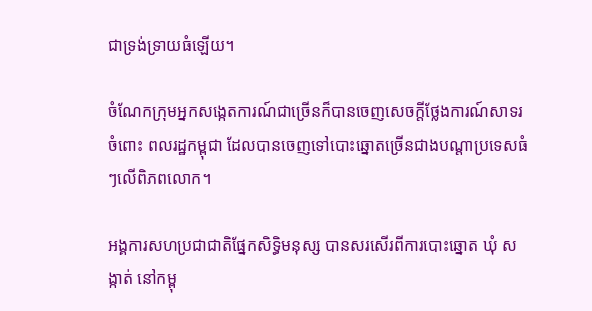ជាទ្រង់ទ្រាយធំឡើយ។

ចំណែកក្រុមអ្នកសង្កេតការណ៍ជាច្រើនក៏បានចេញសេចក្តីថ្លែងការណ៍សាទរចំពោះ ពលរដ្ឋកម្ពុជា ដែលបានចេញទៅបោះឆ្នោតច្រើនជាងបណ្តាប្រទេសធំៗលើពិភពលោក។

អង្គការសហប្រជាជាតិផ្នែកសិទ្ធិមនុស្ស បានសរសើរពីការបោះឆ្នោត ឃុំ សង្កាត់ នៅកម្ពុ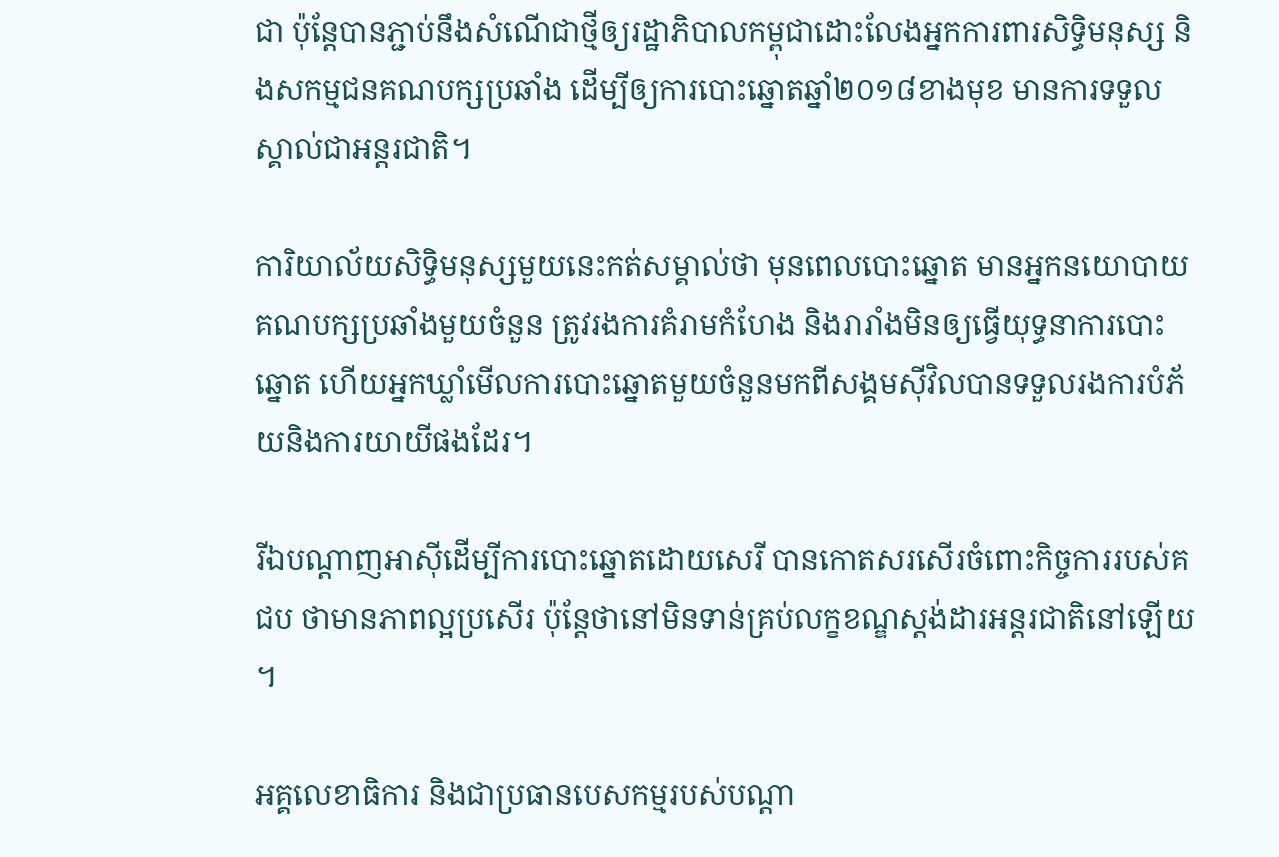ជា ប៉ុន្តែបានភ្ជាប់នឹងសំណើជាថ្មីឲ្យរដ្ឋាភិបាលកម្ពុជាដោះលែងអ្នកការពារសិទ្ធិមនុស្ស និងសកម្មជនគណបក្សប្រឆាំង ដើម្បីឲ្យការបោះឆ្នោតឆ្នាំ២០១៨ខាងមុខ មានការទទួលស្គាល់ជាអន្តរជាតិ។

ការិយាល័យសិទ្ធិមនុស្សមួយនេះកត់សម្គាល់ថា មុនពេលបោះឆ្នោត មានអ្នកនយោបាយគណបក្សប្រឆាំងមួយចំនួន ត្រូវរងការគំរាមកំហែង និងរារាំងមិនឲ្យធ្វើយុទ្ធនាការបោះឆ្នោត ហើយអ្នកឃ្លាំមើលការបោះឆ្នោតមួយចំនួនមកពីសង្គមស៊ីវិលបានទទួលរងការបំភ័យនិងការយាយីផងដែរ។

រីឯបណ្តាញអាស៊ីដើម្បីការបោះឆ្នោតដោយសេរី បានកោតសរសើរចំពោះកិច្ចការរបស់គជប ថាមានភាពល្អប្រសើរ ប៉ុន្តែថានៅមិនទាន់គ្រប់លក្ខខណ្ឌស្តង់ដារអន្តរជាតិនៅឡើយ។

អគ្គលេខាធិការ និងជាប្រធានបេសកម្មរបស់បណ្តា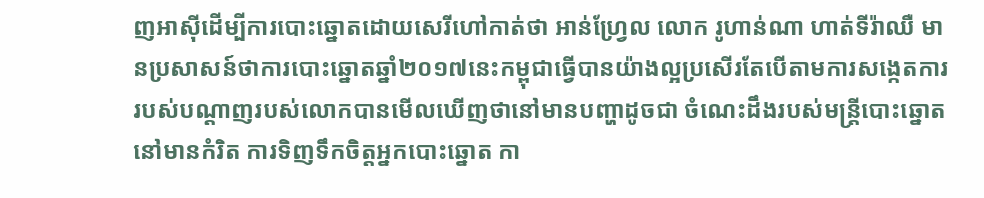ញអាស៊ីដើម្បីការបោះឆ្នោតដោយសេរីហៅកាត់ថា អាន់ហ្វ្រែល លោក រូហាន់ណា ហាត់ទីរ៉ាឈឺ មានប្រសាសន៍ថាការបោះឆ្នោតឆ្នាំ២០១៧នេះកម្ពុជាធ្វើបានយ៉ាងល្អប្រសើរតែបើតាមការសង្កេតការរបស់បណ្តាញរបស់លោកបានមើលឃើញថានៅមានបញ្ហាដូចជា ចំណេះដឹងរបស់មន្ត្រីបោះឆ្នោតនៅមានកំរិត ការទិញទឹកចិត្តអ្នកបោះឆ្នោត កា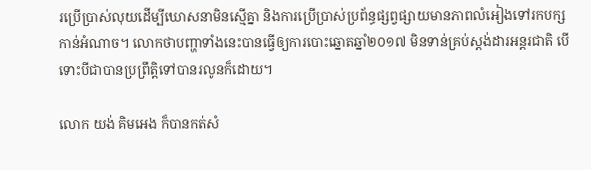រប្រើប្រាស់លុយដើម្បីឃោសនាមិនស្មើគ្នា និងការប្រើប្រាស់ប្រព័ន្ធផ្សព្វផ្សាយមានភាពលំអៀងទៅរកបក្សកាន់អំណាច។ លោកថាបញ្ហាទាំងនេះបានធ្វើឲ្យការបោះឆ្នោតឆ្នាំ២០១៧ មិនទាន់គ្រប់ស្តង់ដារអន្តរជាតិ បើទោះបីជាបានប្រព្រឹត្តិទៅបានរលូនក៏ដោយ។

លោក យង់ គិមអេង ក៏បានកត់សំ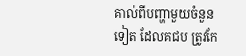គាល់ពីបញ្ហាមួយចំនួនទៀត ដែលគជប ត្រូវកែ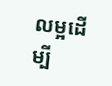លម្អដើម្បី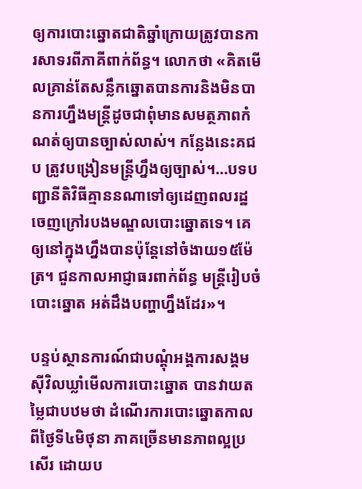ឲ្យការបោះឆ្នោតជាតិឆ្នាំក្រោយត្រូវបានការសាទរពីភាគីពាក់ព័ន្ធ។ លោកថា «គិតមើលគ្រាន់តែសន្លឹកឆ្នោតបានការនិងមិនបានការហ្នឹងមន្រ្តីដូចជាពុំមានសមត្ថភាពកំណត់ឲ្យបានច្បាស់លាស់។ កន្លែងនេះគជប ត្រូវបង្រៀនមន្រ្តីហ្នឹងឲ្យច្បាស់។…បទបញ្ជានីតិវិធីគ្មាននណាទៅឲ្យដេញពលរដ្ឋចេញក្រៅរបងមណ្ឌលបោះឆ្នោតទេ។ គេឲ្យនៅក្នុងហ្នឹងបានប៉ុន្តែនៅចំងាយ១៥ម៉ែត្រ។ ជួនកាលអាជ្ញាធរពាក់ព័ន្ធ មន្រ្តីរៀបចំបោះឆ្នោត អត់ដឹងបញ្ហាហ្នឹងដែរ»។

បន្ទប់ស្ថានការណ៍ជាបណ្តុំអង្គការសង្គមស៊ីវិលឃ្លាំមើលការបោះឆ្នោត បានវាយតម្លៃជាបឋមថា ដំណើរការបោះឆ្នោតកាលពីថ្ងៃទី៤មិថុនា ភាគច្រើនមានភាពល្អប្រសើរ ដោយប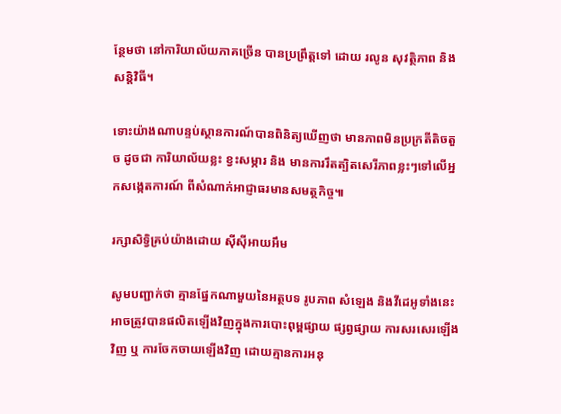ន្ថែមថា នៅការិយាល័យភាគច្រើន បានប្រព្រឹត្តទៅ ដោយ រលូន សុវត្ថិភាព និង សន្តិវិធី។

ទោះយ៉ាងណាបន្ទប់ស្ថានការណ៍បានពិនិត្យឃើញថា មានភាពមិនប្រក្រតីតិចតួច ដូចជា ការិយាល័យខ្លះ ខ្វះសម្ភារ និង មានការរឹតត្បិតសេរីភាពខ្លះៗទៅលើអ្នកសង្កេតការណ៍ ពីសំណាក់អាជ្ញាធរមានសមត្ថកិច្ច៕

រក្សាសិទ្វិគ្រប់យ៉ាងដោយ ស៊ីស៊ីអាយអឹម

សូមបញ្ជាក់ថា គ្មានផ្នែកណាមួយនៃអត្ថបទ រូបភាព សំឡេង និងវីដេអូទាំងនេះ អាចត្រូវបានផលិតឡើងវិញក្នុងការបោះពុម្ពផ្សាយ ផ្សព្វផ្សាយ ការសរសេរឡើងវិញ ឬ ការចែកចាយឡើងវិញ ដោយគ្មានការអនុ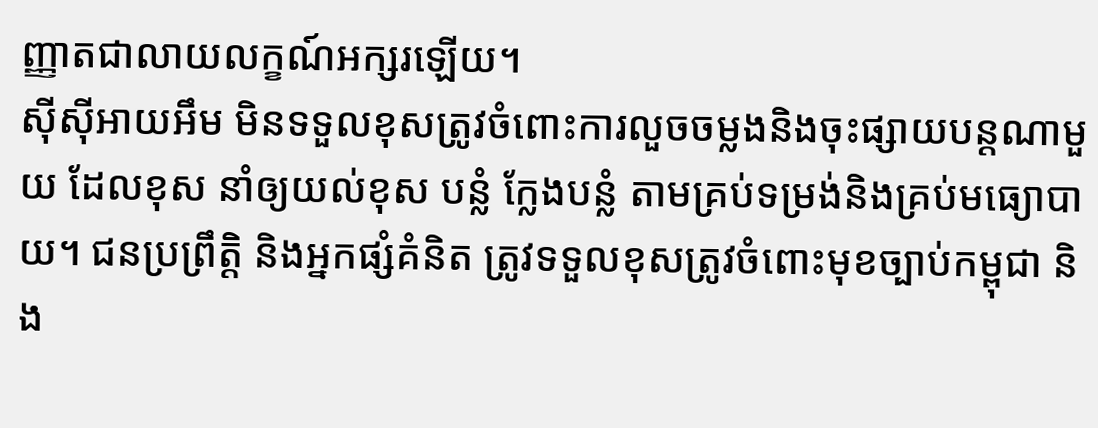ញ្ញាតជាលាយលក្ខណ៍អក្សរឡើយ។
ស៊ីស៊ីអាយអឹម មិនទទួលខុសត្រូវចំពោះការលួចចម្លងនិងចុះផ្សាយបន្តណាមួយ ដែលខុស នាំឲ្យយល់ខុស បន្លំ ក្លែងបន្លំ តាមគ្រប់ទម្រង់និងគ្រប់មធ្យោបាយ។ ជនប្រព្រឹត្តិ និងអ្នកផ្សំគំនិត ត្រូវទទួលខុសត្រូវចំពោះមុខច្បាប់កម្ពុជា និង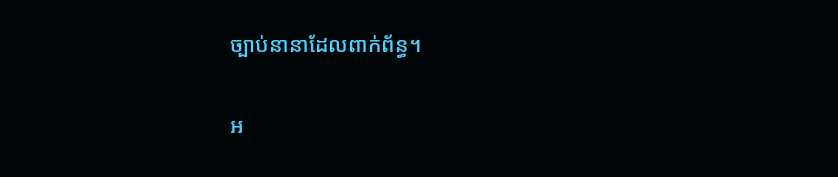ច្បាប់នានាដែលពាក់ព័ន្ធ។

អ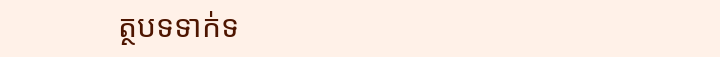ត្ថបទទាក់ទ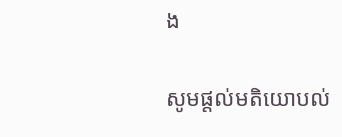ង

សូមផ្ដល់មតិយោបល់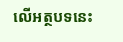លើអត្ថបទនេះ